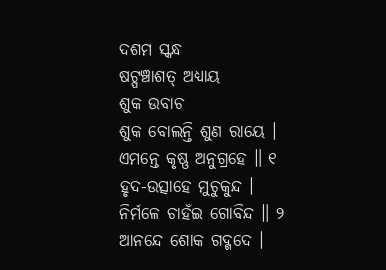ଦଶମ ସ୍କନ୍ଧ
ଷଟ୍ପଞ୍ଚାଶତ୍ ଅଧ୍ୟାୟ
ଶୁକ ଉବାଚ
ଶୁକ ବୋଲନ୍ତି ଶୁଣ ରାୟେ । ଏମନ୍ତେ କୃଷ୍ଣ ଅନୁଗ୍ରହେ ॥ ୧
ହୃଦ-ଉତ୍ସାହେ ମୁଚୁକୁନ୍ଦ । ନିର୍ମଳେ ଚାହଁଇ ଗୋବିନ୍ଦ ॥ ୨
ଆନନ୍ଦେ ଶୋକ ଗଦ୍ଗଦେ ।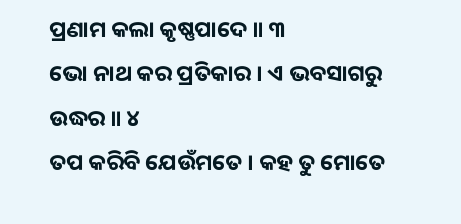ପ୍ରଣାମ କଲା କୃଷ୍ଣପାଦେ ॥ ୩
ଭୋ ନାଥ କର ପ୍ରତିକାର । ଏ ଭବସାଗରୁ ଉଦ୍ଧର ॥ ୪
ତପ କରିବି ଯେଉଁମତେ । କହ ତୁ ମୋତେ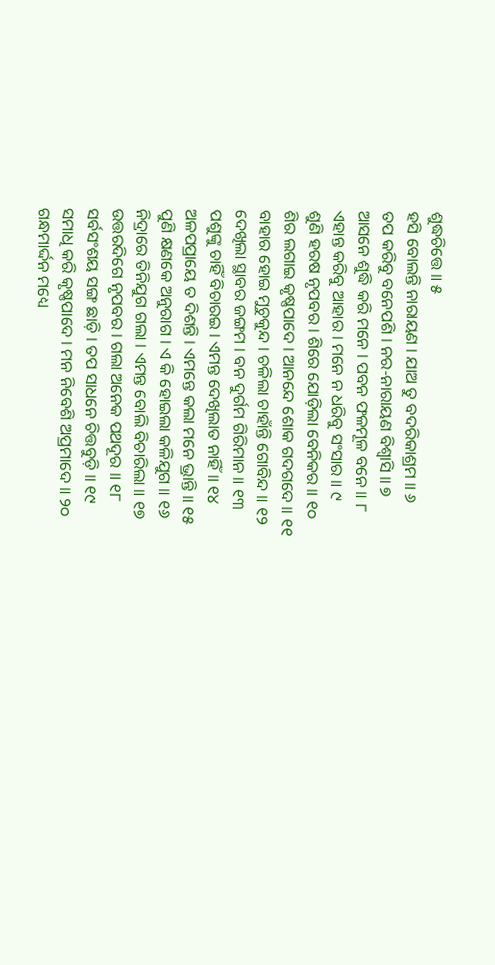ଶୁଦ୍ଧଚିତ୍ତେ ॥ ୫
ହସି ବୋଲନ୍ତି ନାରାୟଣ । ଯାଅ ତୁ ବଦରିକାଶ୍ରମ ॥ ୬
ତପ କରିବୁ ବନେପଶି । ନର-ନାରାୟଣ ବିଶ୍ୱାସି ॥ ୭
ଆସନେ ଶୁଦ୍ଧି କରି ମନେ । ପବନ ଫଳମୂଳ ବନେ ॥ ୮
ଏହାନ୍ତ କରିବୁ ଆହାର । ମନେ ନ ଧରିବୁ ସଂସାର ॥ ୯
ଶୁଣି ହରଷ ନୃପବର । ଶିରେ ଯୋଡ଼ିଲା ବେନିକର ॥ ୧୦
ଶିର ଲଗାଇ କୃଷ୍ଣପାଦେ । ଆନନ୍ଦେ ଶୋକ ଗଦଗଦେ ॥ ୧୧
ବାହାର ହୋଇ ମୁଚୁକୁନ୍ଦ । ଚଳିଲା ଚାହାଁନ୍ତି ଗୋବିନ୍ଦ ॥ ୧୨
ଦେଖିଲା ସ୍ଥାବର ଜଙ୍ଗମ । ବନ ଦୁର୍ଗମ ଗିରିମାନ ॥ ୧୩
ପଶୁଙ୍କୁ ଚାହିଁ ବିଚାରଇ । ଏମନ୍ତ ଦେଖିଲାତ ନାହିଁ ॥ ୧୪
ଅଳପପ୍ରାୟେ ତ ଦିଶନ୍ତି । ଏମନ୍ତେ କଲା ମନେ ଭ୍ରାନ୍ତି ॥ ୧୫
ପୁଣି କ୍ଷଣକେ ଅନୁରାଗ । ଏ କି ହୋଇଲା କଳିଯୁଗ ॥ ୧୬
ନିଦ୍ରାରେ ତିନିଯୁଗ ଗଲା । ଏମନ୍ତ ବୋଲି ବିଚାରିଲା ॥ ୧୭
ଉତ୍ତରଦିଗେ ନୃପବର । ଗଲା ଅନେକ ପଥଦୂର ॥ ୧୮
ସର୍ବସଂଶୟ ସଙ୍ଗ ଛାଡ଼ି । ତପ ସାଧନେ ଚିତ୍ତବୁଡ଼ି ॥ ୧୯
ସମାଧି କରି କୃଷ୍ଣପାଦେ । ମନ ନିବେଶି ଅପ୍ରମାଦେ ॥ ୨୦
ଗନ୍ଧମାର୍ଦ୍ଦନ ମଧ୍ୟେ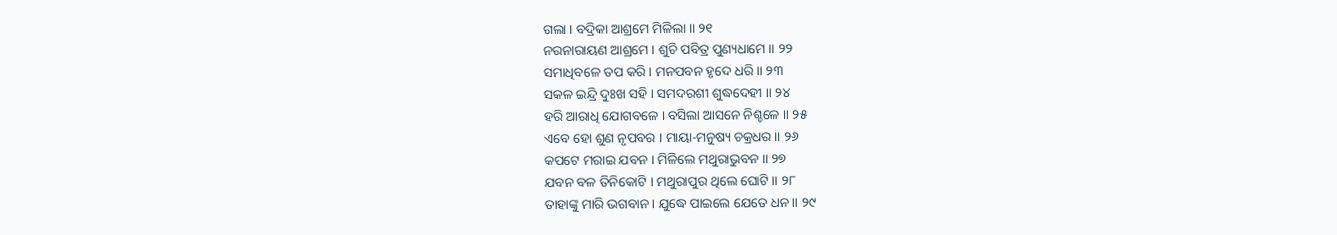ଗଲା । ବଦ୍ରିକା ଆଶ୍ରମେ ମିଳିଲା ॥ ୨୧
ନରନାରାୟଣ ଆଶ୍ରମେ । ଶୁଚି ପବିତ୍ର ପୁଣ୍ୟଧାମେ ॥ ୨୨
ସମାଧିବଳେ ତପ କରି । ମନପବନ ହୃଦେ ଧରି ॥ ୨୩
ସକଳ ଇନ୍ଦ୍ରି ଦୁଃଖ ସହି । ସମଦରଶୀ ଶୁଦ୍ଧଦେହୀ ॥ ୨୪
ହରି ଆରାଧି ଯୋଗବଳେ । ବସିଲା ଆସନେ ନିଶ୍ଚଳେ ॥ ୨୫
ଏବେ ହୋ ଶୁଣ ନୃପବର । ମାୟା-ମନୁଷ୍ୟ ଚକ୍ରଧର ॥ ୨୬
କପଟେ ମରାଇ ଯବନ । ମିଳିଲେ ମଥୁରାଭୁବନ ॥ ୨୭
ଯବନ ବଳ ତିନିକୋଟି । ମଥୁରାପୁର ଥିଲେ ଘୋଟି ॥ ୨୮
ତାହାଙ୍କୁ ମାରି ଭଗବାନ । ଯୁଦ୍ଧେ ପାଇଲେ ଯେତେ ଧନ ॥ ୨୯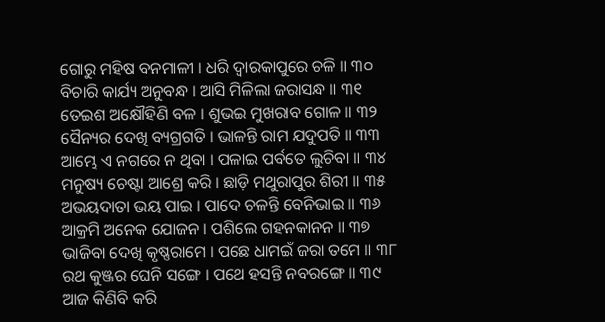ଗୋରୁ ମହିଷ ବନମାଳୀ । ଧରି ଦ୍ୱାରକାପୁରେ ଚଳି ॥ ୩୦
ବିଚାରି କାର୍ଯ୍ୟ ଅନୁବନ୍ଧ । ଆସି ମିଳିଲା ଜରାସନ୍ଧ ॥ ୩୧
ତେଇଶ ଅକ୍ଷୌହିଣି ବଳ । ଶୁଭଇ ମୁଖରାବ ଗୋଳ ॥ ୩୨
ସୈନ୍ୟର ଦେଖି ବ୍ୟଗ୍ରଗତି । ଭାଳନ୍ତି ରାମ ଯଦୁପତି ॥ ୩୩
ଆମ୍ଭେ ଏ ନଗରେ ନ ଥିବା । ପଳାଇ ପର୍ବତେ ଲୁଚିବା ॥ ୩୪
ମନୁଷ୍ୟ ଚେଷ୍ଟା ଆଶ୍ରେ କରି । ଛାଡ଼ି ମଥୁରାପୁର ଶିରୀ ॥ ୩୫
ଅଭୟଦାତା ଭୟ ପାଇ । ପାଦେ ଚଳନ୍ତି ବେନିଭାଇ ॥ ୩୬
ଆକ୍ରମି ଅନେକ ଯୋଜନ । ପଶିଲେ ଗହନକାନନ ॥ ୩୭
ଭାଜିବା ଦେଖି କୃଷ୍ଣରାମେ । ପଛେ ଧାମଇଁ ଜରା ତମେ ॥ ୩୮
ରଥ କୁଞ୍ଜର ଘେନି ସଙ୍ଗେ । ପଥେ ହସନ୍ତି ନବରଙ୍ଗେ ॥ ୩୯
ଆଜ କିଣିବି କରି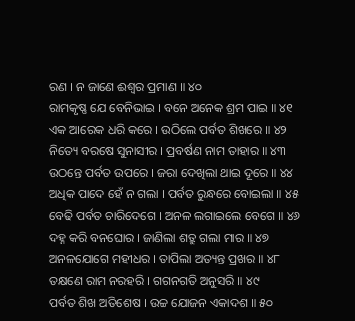ରଣ । ନ ଜାଣେ ଈଶ୍ୱର ପ୍ରମାଣ ॥ ୪୦
ରାମକୃଷ୍ଣ ଯେ ବେନିଭାଇ । ବନେ ଅନେକ ଶ୍ରମ ପାଇ ॥ ୪୧
ଏକ ଆରେକ ଧରି କରେ । ଉଠିଲେ ପର୍ବତ ଶିଖରେ ॥ ୪୨
ନିତ୍ୟେ ବରଷେ ସୁନାସୀର । ପ୍ରବର୍ଷଣ ନାମ ତାହାର ॥ ୪୩
ଉଠନ୍ତେ ପର୍ବତ ଉପରେ । ଜରା ଦେଖିଲା ଥାଇ ଦୂରେ ॥ ୪୪
ଅଧିକ ପାଦେ ହେଁ ନ ଗଲା । ପର୍ବତ ରୁନ୍ଧରେ ବୋଇଲା ॥ ୪୫
ବେଢି ପର୍ବତ ଚାରିଦେଗେ । ଅନଳ ଲଗାଇଲେ ବେଗେ ॥ ୪୬
ଦହ୍ନ କରି ବନଘୋର । ଜାଣିଲା ଶତ୍ରୁ ଗଲା ମାର ॥ ୪୭
ଅନଳଯୋଗେ ମହୀଧର । ତାପିଲା ଅତ୍ୟନ୍ତ ପ୍ରଖର ॥ ୪୮
ତକ୍ଷଣେ ରାମ ନରହରି । ଗଗନଗତି ଅନୁସରି ॥ ୪୯
ପର୍ବତ ଶିଖ ଅତିଶେଷ । ଉଚ୍ଚ ଯୋଜନ ଏକାଦଶ ॥ ୫୦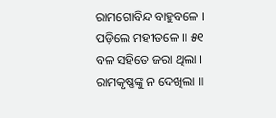ରାମଗୋବିନ୍ଦ ବାହୁବଳେ । ପଡ଼ିଲେ ମହୀତଳେ ॥ ୫୧
ବଳ ସହିତେ ଜରା ଥିଲା । ରାମକୃଷ୍ଣଙ୍କୁ ନ ଦେଖିଲା ॥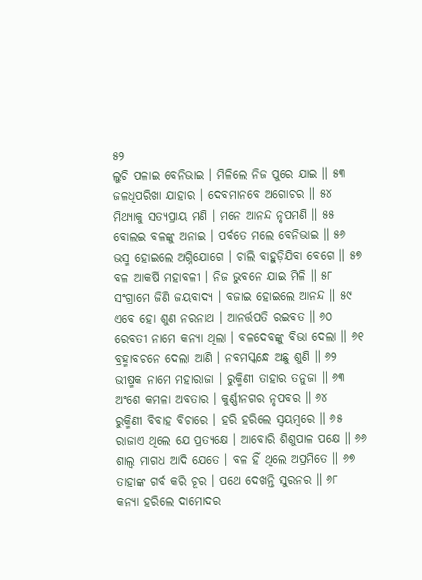୫୨
ଲୁଚି ପଳାଇ ବେନିଭାଇ । ମିଳିଲେ ନିଜ ପୁରେ ଯାଇ ॥ ୫୩
ଜଳଧିପରିଖା ଯାହାର । ଦେବମାନବେ ଅଗୋଚର ॥ ୫୪
ମିଥ୍ୟାକୁ ସତ୍ୟପ୍ରାୟ ମଣି । ମନେ ଆନନ୍ଦ ନୃପମଣି ॥ ୫୫
ବୋଲଇ ବଳଙ୍କୁ ଅନାଇ । ପର୍ବତେ ମଲେ ବେନିଭାଇ ॥ ୫୬
ଭସ୍ମ ହୋଇଲେ ଅଗ୍ନିଯୋଗେ । ଚାଲି ବାହୁଡ଼ିଯିବା ବେଗେ ॥ ୫୭
ବଳ ଆକର୍ଷି ମହାବଳୀ । ନିଜ ଭୁବନେ ଯାଇ ମିଳି ॥ ୫୮
ସଂଗ୍ରାମେ ଜିଣି ଜୟବାଦ୍ୟ । ବଜାଇ ହୋଇଲେ ଆନନ୍ଦ ॥ ୫୯
ଏବେ ହୋ ଶୁଣ ନରନାଥ । ଆନର୍ତ୍ତପତି ରଇବତ ॥ ୬୦
ରେବତୀ ନାମେ କନ୍ୟା ଥିଲା । ବଳଦେବଙ୍କୁ ବିଭା ଦେଲା ॥ ୬୧
ବ୍ରହ୍ମାବଚନେ ଦେଲା ଆଣି । ନବମସ୍କନ୍ଧେ ଅଛୁ ଶୁଣି ॥ ୬୨
ଭୀଷ୍ମକ ନାମେ ମହାରାଜା । ରୁକ୍ମିଣୀ ତାହାର ତନୁଜା ॥ ୬୩
ଅଂଶେ କମଳା ଅବତାର । କୁର୍ଣ୍ଣୀନଗର ନୃପବର ॥ ୬୪
ରୁକ୍ମିଣୀ ବିବାହ ବିଚାରେ । ହରି ହରିଲେ ସ୍ୱୟମ୍ବରେ ॥ ୬୫
ରାଜାଏ ଥିଲେ ଯେ ପ୍ରତ୍ୟକ୍ଷେ । ଆବୋରି ଶିଶୁପାଳ ପକ୍ଷେ ॥ ୬୬
ଶାଲ୍ୱ ମାଗଧ ଆଦି ଯେତେ । ବଳ ହିଁ ଥିଲେ ଅପ୍ରମିତେ ॥ ୬୭
ତାହାଙ୍କ ଗର୍ବ କରି ଚୂର । ପଥେ ଦେଖନ୍ତି ସୁରନର ॥ ୬୮
କନ୍ୟା ହରିଲେ ଦାମୋଦର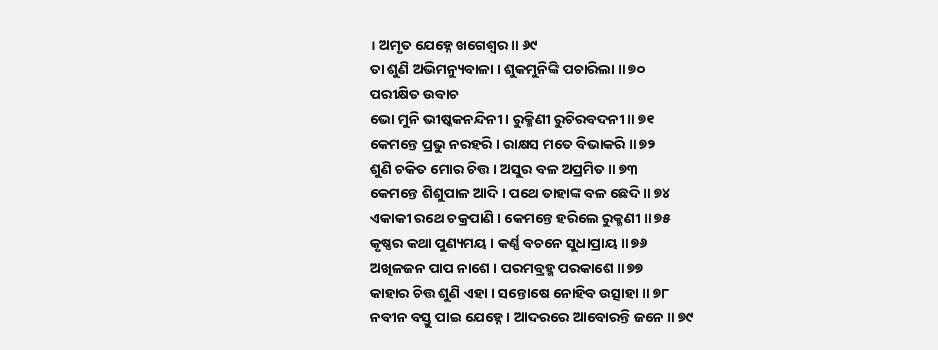। ଅମୃତ ଯେହ୍ନେ ଖଗେଶ୍ୱର ॥ ୬୯
ତା ଶୁଣି ଅଭିମନ୍ୟୁବାଳା । ଶୁକମୁନିଙ୍କି ପଚାରିଲା ॥ ୭୦
ପରୀକ୍ଷିତ ଉବାଚ
ଭୋ ମୁନି ଭୀଷ୍କକନନ୍ଦିନୀ । ରୁକ୍ମିଣୀ ରୁଚିରବଦନୀ ॥ ୭୧
କେମନ୍ତେ ପ୍ରଭୁ ନରହରି । ରାକ୍ଷସ ମତେ ବିଭାକରି ॥ ୭୨
ଶୁଣି ଚକିତ ମୋର ଚିତ୍ତ । ଅସୁର ବଳ ଅପ୍ରମିତ ॥ ୭୩
କେମନ୍ତେ ଶିଶୁପାଳ ଆଦି । ପଥେ ତାହାଙ୍କ ବଳ ଛେଦି ॥ ୭୪
ଏକାକୀ ରଥେ ଚକ୍ରପାଣି । କେମନ୍ତେ ହରିଲେ ରୁକ୍ମଣୀ ॥ ୭୫
କୃଷ୍ଣର କଥା ପୁଣ୍ୟମୟ । କର୍ଣ୍ଣ ବଚନେ ସୁଧାପ୍ରାୟ ॥ ୭୬
ଅଖିଳଜନ ପାପ ନାଶେ । ପରମବ୍ରହ୍ମ ପରକାଶେ ॥ ୭୭
କାହାର ଚିତ୍ତ ଶୁଣି ଏହା । ସନ୍ତୋଷେ ନୋହିବ ଉତ୍ସାହା ॥ ୭୮
ନବୀନ ବସ୍ତୁ ପାଇ ଯେହ୍ନେ । ଆଦରରେ ଆବୋରନ୍ତି ଜନେ ॥ ୭୯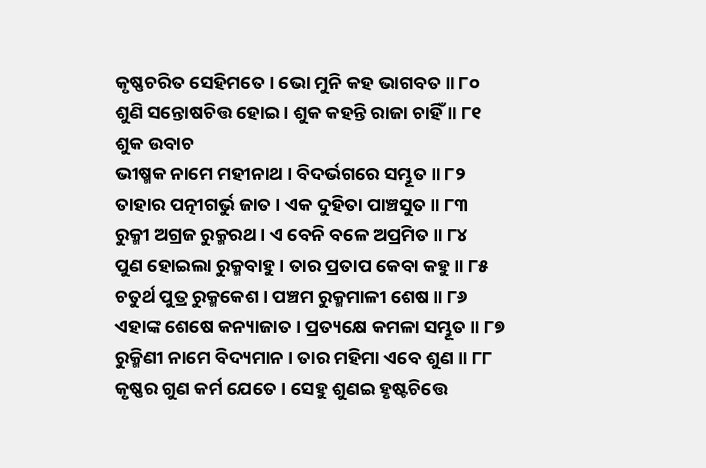କୃଷ୍ଣଚରିତ ସେହିମତେ । ଭୋ ମୁନି କହ ଭାଗବତ ॥ ୮୦
ଶୁଣି ସନ୍ତୋଷଚିତ୍ତ ହୋଇ । ଶୁକ କହନ୍ତି ରାଜା ଚାହିଁ ॥ ୮୧
ଶୁକ ଉବାଚ
ଭୀଷ୍ମକ ନାମେ ମହୀନାଥ । ବିଦର୍ଭଗରେ ସମ୍ଭୂତ ॥ ୮୨
ତାହାର ପତ୍ନୀଗର୍ଭୁ ଜାତ । ଏକ ଦୁହିତା ପାଞ୍ଚସୁତ ॥ ୮୩
ରୁକ୍ମୀ ଅଗ୍ରଜ ରୁକ୍ମରଥ । ଏ ବେନି ବଳେ ଅପ୍ରମିତ ॥ ୮୪
ପୁଣ ହୋଇଲା ରୁକ୍ମବାହୁ । ତାର ପ୍ରତାପ କେବା କହୁ ॥ ୮୫
ଚତୁର୍ଥ ପୁତ୍ର ରୁକ୍ମକେଶ । ପଞ୍ଚମ ରୁକ୍ମମାଳୀ ଶେଷ ॥ ୮୬
ଏହାଙ୍କ ଶେଷେ କନ୍ୟାଜାତ । ପ୍ରତ୍ୟକ୍ଷେ କମଳା ସମ୍ଭୂତ ॥ ୮୭
ରୁକ୍ମିଣୀ ନାମେ ବିଦ୍ୟମାନ । ତାର ମହିମା ଏବେ ଶୁଣ ॥ ୮୮
କୃଷ୍ଣର ଗୁଣ କର୍ମ ଯେତେ । ସେହୁ ଶୁଣଇ ହୃଷ୍ଟଚିତ୍ତେ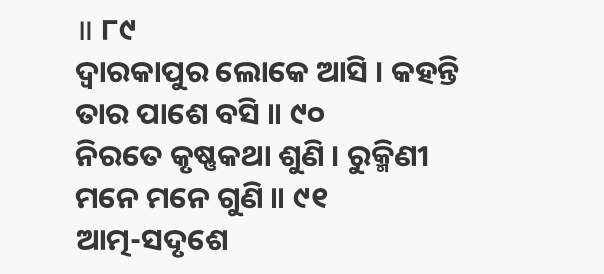॥ ୮୯
ଦ୍ୱାରକାପୁର ଲୋକେ ଆସି । କହନ୍ତି ତାର ପାଶେ ବସି ॥ ୯୦
ନିରତେ କୃଷ୍ଣକଥା ଶୁଣି । ରୁକ୍ମିଣୀ ମନେ ମନେ ଗୁଣି ॥ ୯୧
ଆତ୍ମ-ସଦୃଶେ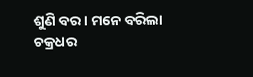ଶୁଣି ବର । ମନେ ବରିଲା ଚକ୍ରଧର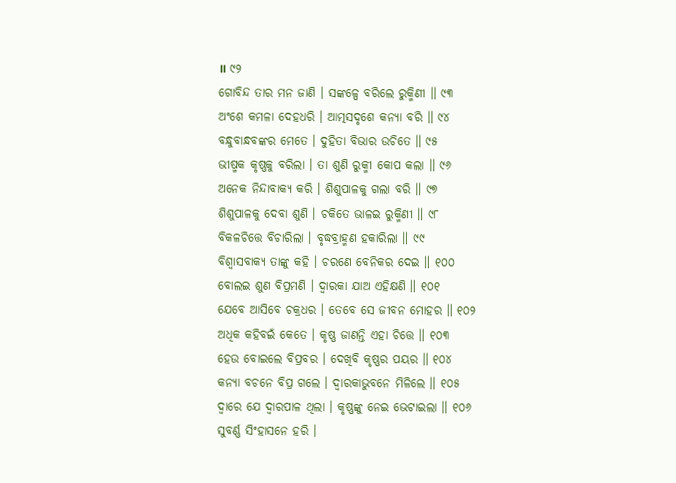॥ ୯୨
ଗୋବିନ୍ଦ ତାର ମନ ଜାଣି । ସଙ୍କଳ୍ପେ ବରିଲେ ରୁକ୍ମିଣୀ ॥ ୯୩
ଅଂଶେ କମଳା ଦେହଧରି । ଆତ୍ମସଦୃଶେ କନ୍ୟା ବରି ॥ ୯୪
ବନ୍ଧୁବାନ୍ଧବଙ୍କର ମେତେ । ଦୁହିତା ବିଭାର ଉଚିତେ ॥ ୯୫
ଭୀଷ୍ମକ କୃଷ୍ଣକୁ ବରିଲା । ତା ଶୁଣି ରୁକ୍ମୀ କୋପ କଲା ॥ ୯୬
ଅନେକ ନିନ୍ଦାବାକ୍ୟ କରି । ଶିଶୁପାଳକୁ ଗଲା ବରି ॥ ୯୭
ଶିଶୁପାଳକୁ ଦେବା ଶୁଣି । ଚକିତେ ଭାଳଇ ରୁକ୍ମିଣୀ ॥ ୯୮
ବିକଳଚିତ୍ତେ ବିଚାରିଲା । ବୃଦ୍ଧବ୍ରାହ୍ମଣ ହକାରିଲା ॥ ୯୯
ବିଶ୍ୱାସବାକ୍ୟ ତାଙ୍କୁ କହି । ଚରଣେ ବେନିକର ଦେଇ ॥ ୧୦୦
ବୋଲଇ ଶୁଣ ବିପ୍ରମଣି । ଦ୍ୱାରକା ଯାଅ ଏହିକ୍ଷଣି ॥ ୧୦୧
ଯେବେ ଆସିବେ ଚକ୍ରଧର । ତେବେ ସେ ଜୀବନ ମୋହର ॥ ୧୦୨
ଅଧିକ କହିବଇଁ କେତେ । କୃଷ୍ଣ ଜାଣନ୍ତି ଏହା ଚିତ୍ତେ ॥ ୧୦୩
ହେଉ ବୋଇଲେ ବିପ୍ରବର । ଦେଖିବି କୃଷ୍ଣର ପୟର ॥ ୧୦୪
କନ୍ୟା ବଚନେ ବିପ୍ର ଗଲେ । ଦ୍ୱାରକାଭୁବନେ ମିଳିଲେ ॥ ୧୦୫
ଦ୍ୱାରେ ଯେ ଦ୍ୱାରପାଳ ଥିଲା । କୃଷ୍ଣଙ୍କୁ ନେଇ ଭେଟାଇଲା ॥ ୧୦୬
ସୁବର୍ଣ୍ଣ ସିଂହାସନେ ହରି ।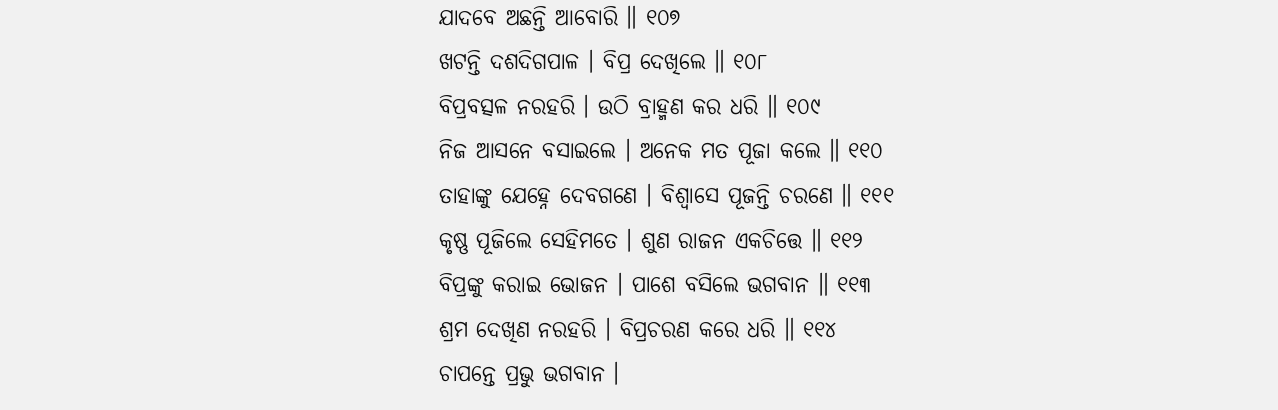ଯାଦବେ ଅଛନ୍ତି ଆବୋରି ॥ ୧୦୭
ଖଟନ୍ତି ଦଶଦିଗପାଳ । ବିପ୍ର ଦେଖିଲେ ॥ ୧୦୮
ବିପ୍ରବତ୍ସଳ ନରହରି । ଉଠି ବ୍ରାହ୍ମଣ କର ଧରି ॥ ୧୦୯
ନିଜ ଆସନେ ବସାଇଲେ । ଅନେକ ମତ ପୂଜା କଲେ ॥ ୧୧୦
ତାହାଙ୍କୁ ଯେହ୍ନେ ଦେବଗଣେ । ବିଶ୍ୱାସେ ପୂଜନ୍ତି ଚରଣେ ॥ ୧୧୧
କୃଷ୍ଣ ପୂଜିଲେ ସେହିମତେ । ଶୁଣ ରାଜନ ଏକଚିତ୍ତେ ॥ ୧୧୨
ବିପ୍ରଙ୍କୁ କରାଇ ଭୋଜନ । ପାଶେ ବସିଲେ ଭଗବାନ ॥ ୧୧୩
ଶ୍ରମ ଦେଖିଣ ନରହରି । ବିପ୍ରଚରଣ କରେ ଧରି ॥ ୧୧୪
ଚାପନ୍ତେ ପ୍ରଭୁ ଭଗବାନ ।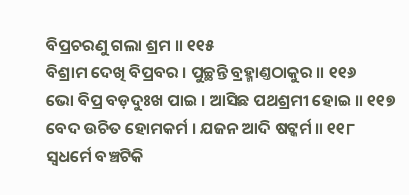ବିପ୍ରଚରଣୁ ଗଲା ଶ୍ରମ ॥ ୧୧୫
ବିଶ୍ରାମ ଦେଖି ବିପ୍ରବର । ପୁଚ୍ଛନ୍ତି ବ୍ରହ୍ମାଣ୍ତଠାକୁର ॥ ୧୧୬
ଭୋ ବିପ୍ର ବଡ଼ଦୁଃଖ ପାଇ । ଆସିଛ ପଥଶ୍ରମୀ ହୋଇ ॥ ୧୧୭
ବେଦ ଉଚିତ ହୋମକର୍ମ । ଯଜନ ଆଦି ଷଟ୍କର୍ମ ॥ ୧୧୮
ସ୍ୱଧର୍ମେ ବଞ୍ଚଟିକି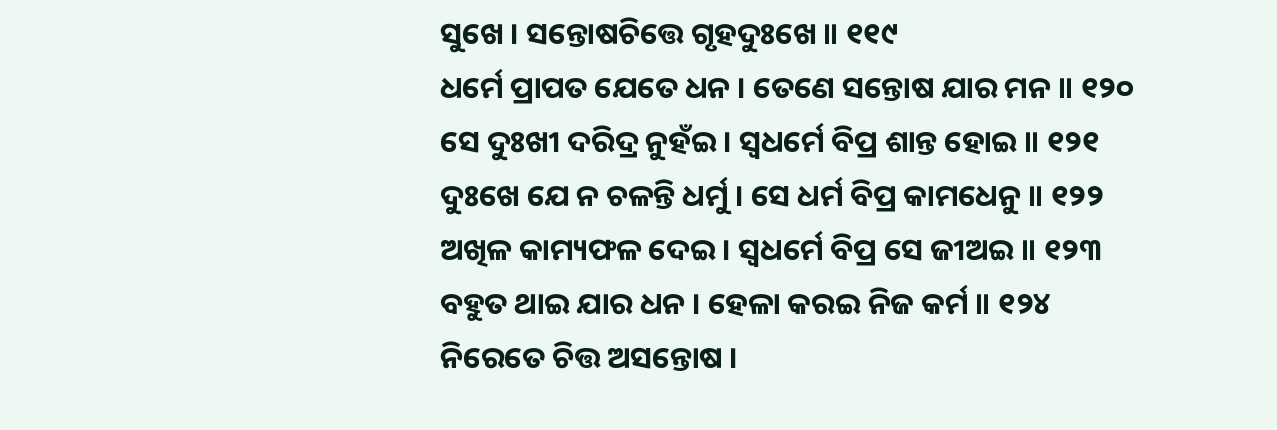ସୁଖେ । ସନ୍ତୋଷଚିତ୍ତେ ଗୃହଦୁଃଖେ ॥ ୧୧୯
ଧର୍ମେ ପ୍ରାପତ ଯେତେ ଧନ । ତେଣେ ସନ୍ତୋଷ ଯାର ମନ ॥ ୧୨୦
ସେ ଦୁଃଖୀ ଦରିଦ୍ର ନୁହଁଇ । ସ୍ୱଧର୍ମେ ବିପ୍ର ଶାନ୍ତ ହୋଇ ॥ ୧୨୧
ଦୁଃଖେ ଯେ ନ ଚଳନ୍ତି ଧର୍ମୁ । ସେ ଧର୍ମ ବିପ୍ର କାମଧେନୁ ॥ ୧୨୨
ଅଖିଳ କାମ୍ୟଫଳ ଦେଇ । ସ୍ୱଧର୍ମେ ବିପ୍ର ସେ ଜୀଅଇ ॥ ୧୨୩
ବହୁତ ଥାଇ ଯାର ଧନ । ହେଳା କରଇ ନିଜ କର୍ମ ॥ ୧୨୪
ନିରେତେ ଚିତ୍ତ ଅସନ୍ତୋଷ ।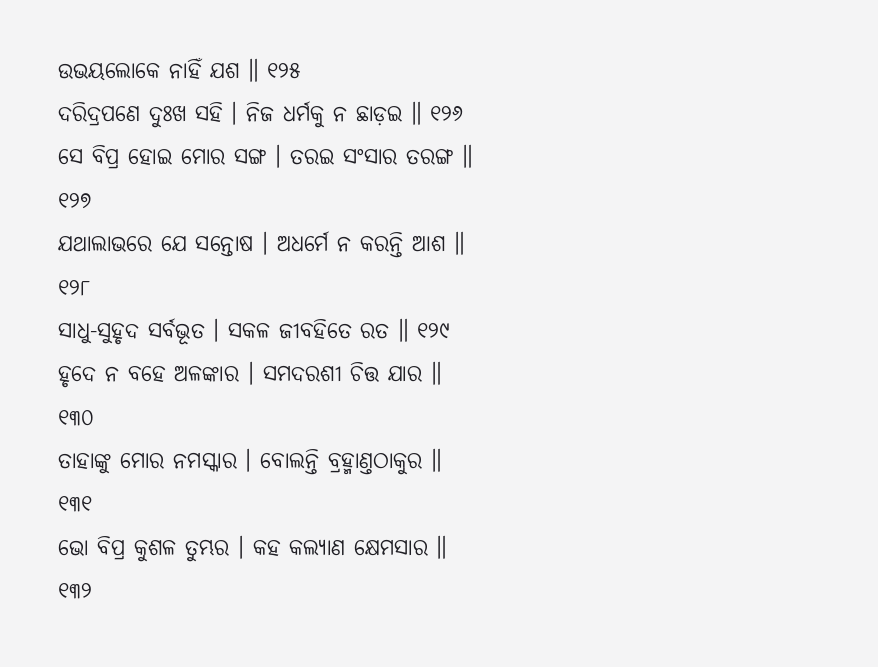ଉଭୟଲୋକେ ନାହିଁ ଯଶ ॥ ୧୨୫
ଦରିଦ୍ରପଣେ ଦୁଃଖ ସହି । ନିଜ ଧର୍ମକୁ ନ ଛାଡ଼ଇ ॥ ୧୨୬
ସେ ବିପ୍ର ହୋଇ ମୋର ସଙ୍ଗ । ତରଇ ସଂସାର ତରଙ୍ଗ ॥ ୧୨୭
ଯଥାଲାଭରେ ଯେ ସନ୍ତୋଷ । ଅଧର୍ମେ ନ କରନ୍ତି ଆଶ ॥ ୧୨୮
ସାଧୁ-ସୁହୃଦ ସର୍ବଭୂତ । ସକଳ ଜୀବହିତେ ରତ ॥ ୧୨୯
ହୃଦେ ନ ବହେ ଅଳଙ୍କାର । ସମଦରଶୀ ଚିତ୍ତ ଯାର ॥ ୧୩୦
ତାହାଙ୍କୁ ମୋର ନମସ୍କାର । ବୋଲନ୍ତି ବ୍ରହ୍ମାଣ୍ତଠାକୁର ॥ ୧୩୧
ଭୋ ବିପ୍ର କୁଶଳ ତୁମ୍ଭର । କହ କଲ୍ୟାଣ କ୍ଷେମସାର ॥ ୧୩୨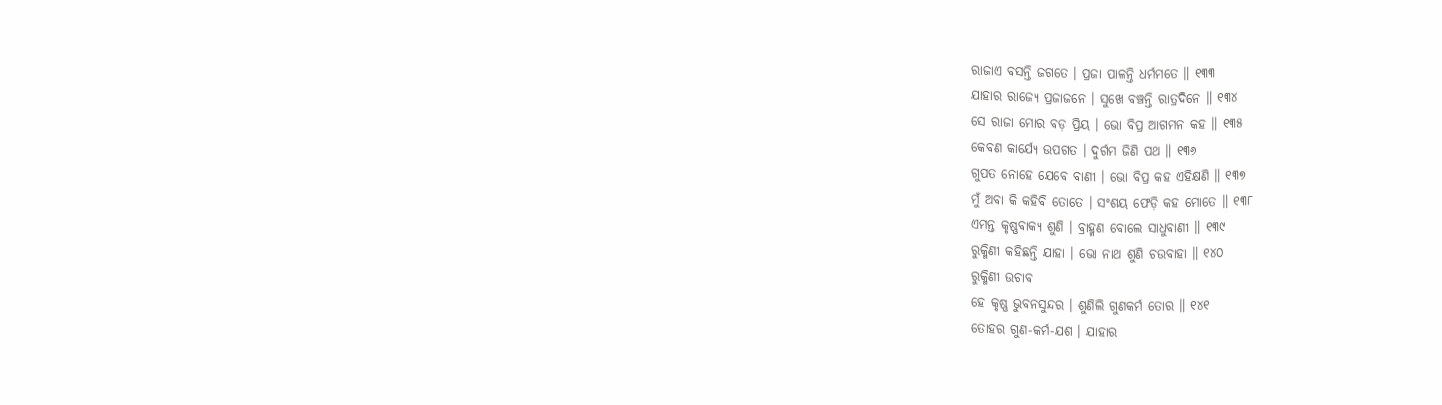ରାଜାଏ ବସନ୍ତି ଜଗତେ । ପ୍ରଜା ପାଳନ୍ତି ଧର୍ମମତେ ॥ ୧୩୩
ଯାହାର ରାଜ୍ୟେ ପ୍ରଜାଜନେ । ସୁଖେ ବଞ୍ଚନ୍ତି ରାତ୍ରଦିନେ ॥ ୧୩୪
ସେ ରାଜା ମୋର ବଡ଼ ପ୍ରିୟ । ଭୋ ବିପ୍ର ଆଗମନ କହ ॥ ୧୩୫
କେବଣ କାର୍ଯ୍ୟେ ଉପଗତ । ଦୁର୍ଗମ ଜିଣି ପଥ ॥ ୧୩୬
ଗୁପତ ନୋହେ ଯେବେ ବାଣୀ । ଭୋ ବିପ୍ର କହ ଏହିକ୍ଷଣି ॥ ୧୩୭
ମୁଁ ଅବା କି କହିବି ତୋତେ । ସଂଶୟ ଫେଡ଼ି କହ ମୋତେ ॥ ୧୩୮
ଏମନ୍ତ କୃଷ୍ଣବାକ୍ୟ ଶୁଣି । ବ୍ରାହ୍ମଣ ବୋଲେ ସାଧୁବାଣୀ ॥ ୧୩୯
ରୁକ୍ମିଣୀ କହିଛନ୍ତି ଯାହା । ଭୋ ନାଥ ଶୁଣି ଚଉବାହା ॥ ୧୪୦
ରୁକ୍ମିଣୀ ଉଚାବ
ହେ କୃଷ୍ଣ ଭୁବନସୁନ୍ଦର । ଶୁଣିଲି ଗୁଣକର୍ମ ତୋର ॥ ୧୪୧
ତୋହର ଗୁଣ-କର୍ମ-ଯଶ । ଯାହାର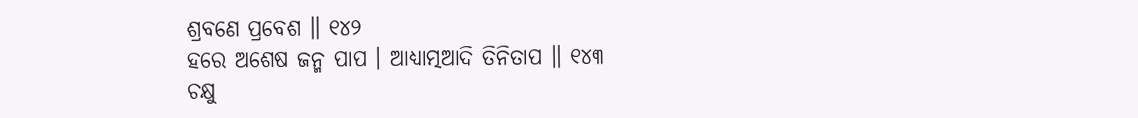ଶ୍ରବଣେ ପ୍ରବେଶ ॥ ୧୪୨
ହରେ ଅଶେଷ ଜନ୍ମ ପାପ । ଆଧ୍ୟାତ୍ମଆଦି ତିନିତାପ ॥ ୧୪୩
ଚକ୍ଷୁ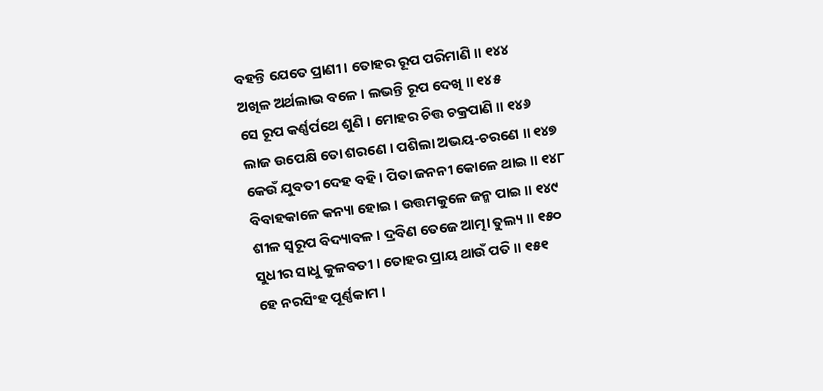ବହନ୍ତି ଯେତେ ପ୍ରାଣୀ । ତୋହର ରୂପ ପରିମାଣି ॥ ୧୪୪
ଅଖିଳ ଅର୍ଥଲାଭ ବଳେ । ଲଭନ୍ତି ରୂପ ଦେଖି ॥ ୧୪୫
ସେ ରୂପ କର୍ଣ୍ଣର୍ପଥେ ଶୁଣି । ମୋହର ଚିତ୍ତ ଚକ୍ରପାଣି ॥ ୧୪୬
ଲାଜ ଉପେକ୍ଷି ତୋ ଶରଣେ । ପଶିଲା ଅଭୟ-ଚରଣେ ॥ ୧୪୭
କେଉଁ ଯୁବତୀ ଦେହ ବହି । ପିତା ଜନନୀ କୋଳେ ଥାଇ ॥ ୧୪୮
ବିବାହକାଳେ କନ୍ୟା ହୋଇ । ଉତ୍ତମକୁଳେ ଜନ୍ମ ପାଇ ॥ ୧୪୯
ଶୀଳ ସ୍ୱରୂପ ବିଦ୍ୟାବଳ । ଦ୍ରବିଣ ତେଜେ ଆତ୍ମା ତୁଲ୍ୟ ॥ ୧୫୦
ସୁଧୀର ସାଧୁ କୁଳବତୀ । ତୋହର ପ୍ରାୟ ଥାଉଁ ପତି ॥ ୧୫୧
ହେ ନରସିଂହ ପୂର୍ଣ୍ଣକାମ ।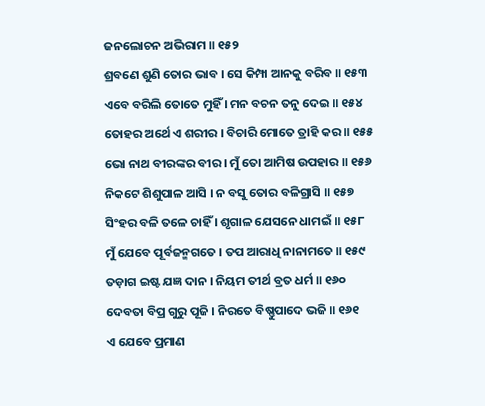ଜନଲୋଚନ ଅଭିରାମ ॥ ୧୫୨
ଶ୍ରବଣେ ଶୁଣି ତୋର ଭାବ । ସେ କିମ୍ପା ଆନକୁ ବରିବ ॥ ୧୫୩
ଏବେ ବରିଲି ତୋତେ ମୁହିଁ । ମନ ବଚନ ତନୁ ଦେଇ ॥ ୧୫୪
ତୋହର ଅର୍ଥେ ଏ ଶରୀର । ବିଚାରି ମୋତେ ତ୍ରାହି କର ॥ ୧୫୫
ଭୋ ନାଥ ବୀରଙ୍କର ବୀର । ମୁଁ ତୋ ଆମିଷ ଉପହାର ॥ ୧୫୬
ନିକଟେ ଶିଶୁପାଳ ଆସି । ନ ବସୁ ତୋର ବଳିଗ୍ରାସି ॥ ୧୫୭
ସିଂହର ବଳି ତଳେ ଚାହିଁ । ଶୃଗାଳ ଯେସନେ ଧାମଇଁ ॥ ୧୫୮
ମୁଁ ଯେବେ ପୂର୍ବଜନ୍ମଗତେ । ତପ ଆରାଧି ନାନାମତେ ॥ ୧୫୯
ତଡ଼ାଗ ଇଷ୍ଟ ଯଜ୍ଞ ଦାନ । ନିୟମ ତୀର୍ଥ ବ୍ରତ ଧର୍ମ ॥ ୧୬୦
ଦେବତା ବିପ୍ର ଗୁରୁ ପୂଜି । ନିରତେ ବିଷ୍ଣୁପାଦେ ଭଜି ॥ ୧୬୧
ଏ ଯେବେ ପ୍ରମାଣ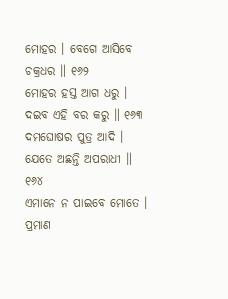ମୋହର । ବେଗେ ଆସିବେ ଚକ୍ରଧର ॥ ୧୬୨
ମୋହର ହସ୍ତ ଆଗ ଧରୁ । ଦଇବ ଏହି ବର କରୁ ॥ ୧୬୩
ଦମଘୋଷର ପୁତ୍ର ଆଦି । ଯେତେ ଅଛନ୍ତି ଅପରାଧୀ ॥ ୧୬୪
ଏମାନେ ନ ପାଇବେ ମୋତେ । ପ୍ରମାଣ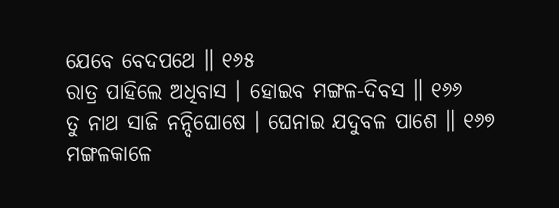ଯେବେ ବେଦପଥେ ॥ ୧୬୫
ରାତ୍ର ପାହିଲେ ଅଧିବାସ । ହୋଇବ ମଙ୍ଗଳ-ଦିବସ ॥ ୧୬୬
ତୁ ନାଥ ସାଜି ନନ୍ଦିଘୋଷେ । ଘେନାଇ ଯଦୁବଳ ପାଶେ ॥ ୧୬୭
ମଙ୍ଗଳକାଳେ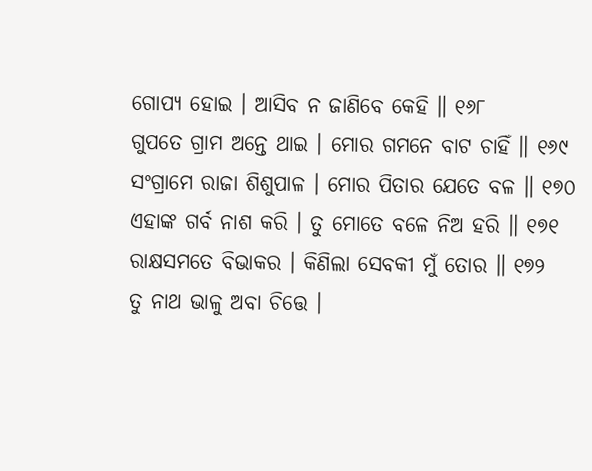ଗୋପ୍ୟ ହୋଇ । ଆସିବ ନ ଜାଣିବେ କେହି ॥ ୧୬୮
ଗୁପତେ ଗ୍ରାମ ଅନ୍ତେ ଥାଇ । ମୋର ଗମନେ ବାଟ ଚାହିଁ ॥ ୧୬୯
ସଂଗ୍ରାମେ ରାଜା ଶିଶୁପାଳ । ମୋର ପିତାର ଯେତେ ବଳ ॥ ୧୭୦
ଏହାଙ୍କ ଗର୍ବ ନାଶ କରି । ତୁ ମୋତେ ବଳେ ନିଅ ହରି ॥ ୧୭୧
ରାକ୍ଷସମତେ ବିଭାକର । କିଣିଲା ସେବକୀ ମୁଁ ତୋର ॥ ୧୭୨
ତୁ ନାଥ ଭାଳୁ ଅବା ଚିତ୍ତେ ।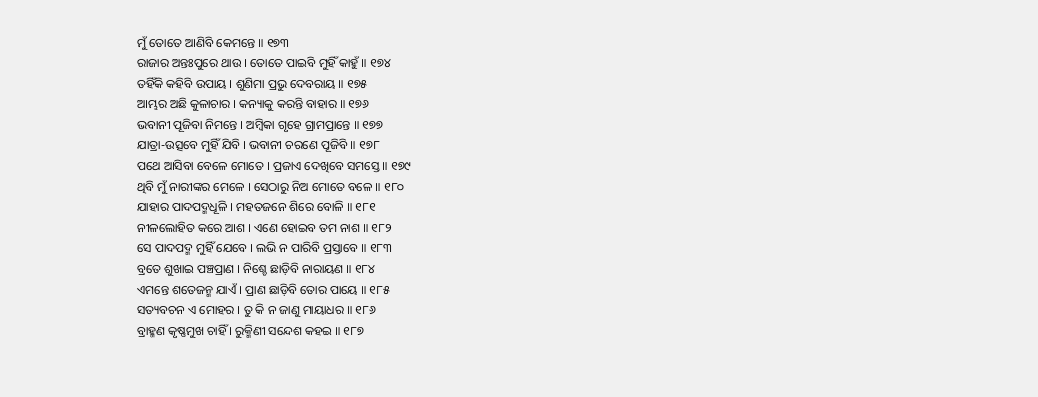ମୁଁ ତୋତେ ଆଣିବି କେମନ୍ତେ ॥ ୧୭୩
ରାଜାର ଅନ୍ତଃପୁରେ ଥାଉ । ତୋତେ ପାଇବି ମୁହିଁ କାହୁଁ ॥ ୧୭୪
ତହିଁକି କହିବି ଉପାୟ । ଶୁଣିମା ପ୍ରଭୁ ଦେବରାୟ ॥ ୧୭୫
ଆମ୍ଭର ଅଛି କୁଳାଚାର । କନ୍ୟାକୁ କରନ୍ତି ବାହାର ॥ ୧୭୬
ଭବାନୀ ପୂଜିବା ନିମନ୍ତେ । ଅମ୍ବିକା ଗୃହେ ଗ୍ରାମପ୍ରାନ୍ତେ ॥ ୧୭୭
ଯାତ୍ରା-ଉତ୍ସବେ ମୁହିଁ ଯିବି । ଭବାନୀ ଚରଣେ ପୂଜିବି ॥ ୧୭୮
ପଥେ ଆସିବା ବେଳେ ମୋତେ । ପ୍ରଜାଏ ଦେଖିବେ ସମସ୍ତେ ॥ ୧୭୯
ଥିବି ମୁଁ ନାରୀଙ୍କର ମେଳେ । ସେଠାରୁ ନିଅ ମୋତେ ବଳେ ॥ ୧୮୦
ଯାହାର ପାଦପଦ୍ମଧୂଳି । ମହତଜନେ ଶିରେ ବୋଳି ॥ ୧୮୧
ନୀଳଲୋହିତ କରେ ଆଶ । ଏଣେ ହୋଇବ ତମ ନାଶ ॥ ୧୮୨
ସେ ପାଦପଦ୍ମ ମୁହିଁ ଯେବେ । ଲଭି ନ ପାରିବି ପ୍ରସ୍ତାବେ ॥ ୧୮୩
ବ୍ରତେ ଶୁଖାଇ ପଞ୍ଚପ୍ରାଣ । ନିଶ୍ଚେ ଛାଡ଼ିବି ନାରାୟଣ ॥ ୧୮୪
ଏମନ୍ତେ ଶତେଜନ୍ମ ଯାଏଁ । ପ୍ରାଣ ଛାଡ଼ିବି ତୋର ପାୟେ ॥ ୧୮୫
ସତ୍ୟବଚନ ଏ ମୋହର । ତୁ କି ନ ଜାଣୁ ମାୟାଧର ॥ ୧୮୬
ବ୍ରାହ୍ମଣ କୃଷ୍ଣମୁଖ ଚାହିଁ । ରୁକ୍ମିଣୀ ସନ୍ଦେଶ କହଇ ॥ ୧୮୭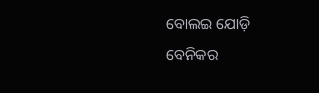ବୋଲଇ ଯୋଡ଼ି ବେନିକର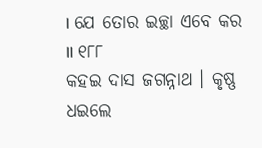। ଯେ ତୋର ଇଚ୍ଛା ଏବେ କର ॥ ୧୮୮
କହଇ ଦାସ ଜଗନ୍ନାଥ । କୃଷ୍ଣ ଧଇଲେ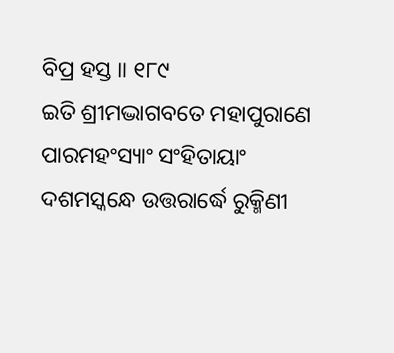ବିପ୍ର ହସ୍ତ ॥ ୧୮୯
ଇତି ଶ୍ରୀମଦ୍ଭାଗବତେ ମହାପୁରାଣେ ପାରମହଂସ୍ୟାଂ ସଂହିତାୟାଂ
ଦଶମସ୍କନ୍ଧେ ଉତ୍ତରାର୍ଦ୍ଧେ ରୁକ୍ମିଣୀ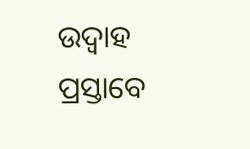ଉଦ୍ବାହ ପ୍ରସ୍ତାବେ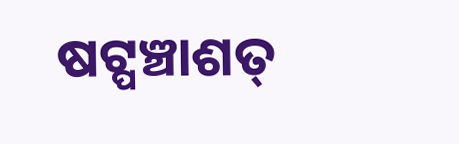ଷଟ୍ପଞ୍ଚାଶତ୍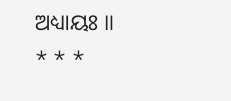ଅଧ୍ୟାୟଃ ॥
* * *